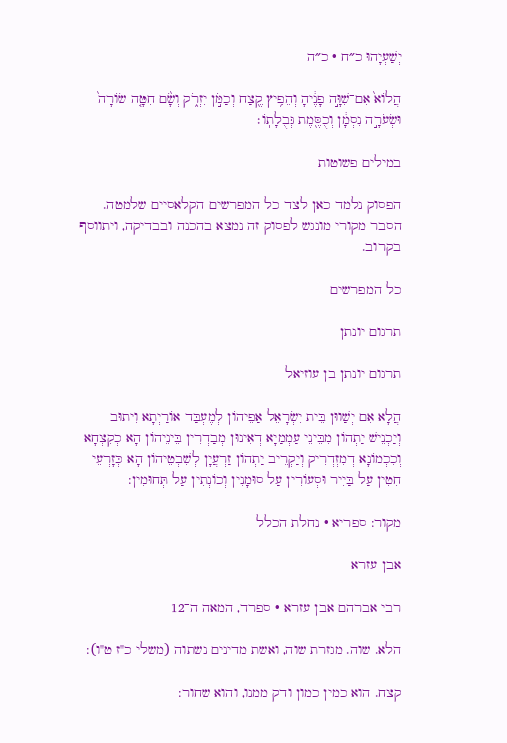יְשַׁעְיָהוּ כ״ח · כ״ה

הֲלוֹא֙ אִם־שִׁוָּ֣ה פָנֶ֔יהָ וְהֵפִ֥יץ קֶ֖צַח וְכַמֹּ֣ן יִזְרֹ֑ק וְשָׂ֨ם חִטָּ֤ה שׂוֹרָה֙ וּשְׂעֹרָ֣ה נִסְמָ֔ן וְכֻסֶּ֖מֶת גְּבֻלָתֽוֹ׃

במילים פשוטות

הפסוק נלמד כאן לצד כל המפרשים הקלאסיים שלמטה. הסבר מקורי מונגש לפסוק זה נמצא בהכנה ובבדיקה, ויתווסף בקרוב.

כל המפרשים

תרגום יונתן

תרגום יונתן בן עוזיאל

הֲלָא אִם יְשַׁווּן בֵּית יִשְׂרָאֵל אַפֵיהוֹן לְמֶעְבַּד אוֹרַיְתָא וִיתוּב וְיַכְנֵישׁ יַתְהוֹן מִבֵּינֵי עַמְמַיָא דְאִינוּן מְבַדְרִין בֵּינֵיהוֹן הָא כְקִצְחָא וְכִכְמוֹנָא דְמִזְדְרִיק וְיַקְרֵיב יַתְהוֹן זַרְעֲיָן לְשִׁבְטֵיהוֹן הָא כְּזָרְעֵי חִטִין עַל בַּיִיר וּסְעוֹרִין עַל סוּמָנִין וְכוֹנְתִין עַל תְּחוּמִין:

מקור: ספריא · נחלת הכלל

אבן עזרא

רבי אברהם אבן עזרא · ספרד, המאה ה־12

הלא. שוה. מגזרת שוה, ואשת מדינים נשתוה (משלי כ"ז ט"ו):

קצח. הוא כמין כמון ודק ממנו, והוא שחור: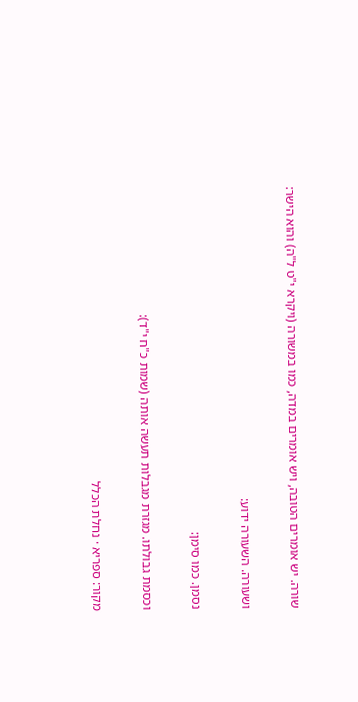שורה. יש אומרים הטובה, ויש אומרים במדה, כמו במשורה (ויקרא י"ט ל"ה) והוא הישר:

ושעורה. השעורה ידוע:

נסמן. כמו סימן:

וכסמת גבולתו. מגזרת מגבלות תעשה אותה (שמות כ"ח י"ד):

מקור: ספריא · נחלת הכלל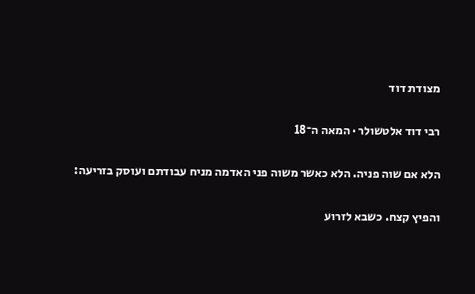מצודת דוד

רבי דוד אלטשולר · המאה ה־18

הלא אם שוה פניה. הלא כאשר משוה פני האדמה מניח עבודתם ועוסק בזריעה:

והפיץ קצח. כשבא לזרוע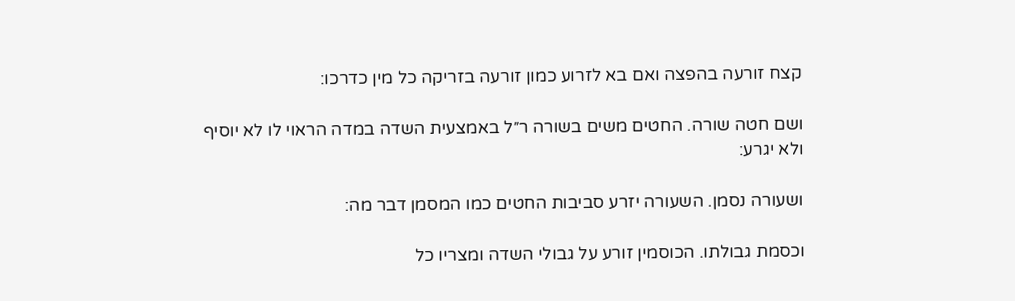קצח זורעה בהפצה ואם בא לזרוע כמון זורעה בזריקה כל מין כדרכו:

ושם חטה שורה. החטים משים בשורה ר״ל באמצעית השדה במדה הראוי לו לא יוסיף ולא יגרע:

ושעורה נסמן. השעורה יזרע סביבות החטים כמו המסמן דבר מה:

וכסמת גבולתו. הכוסמין זורע על גבולי השדה ומצריו כל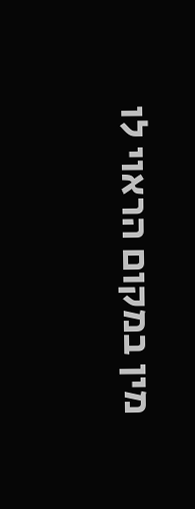מין במקום הראוי לו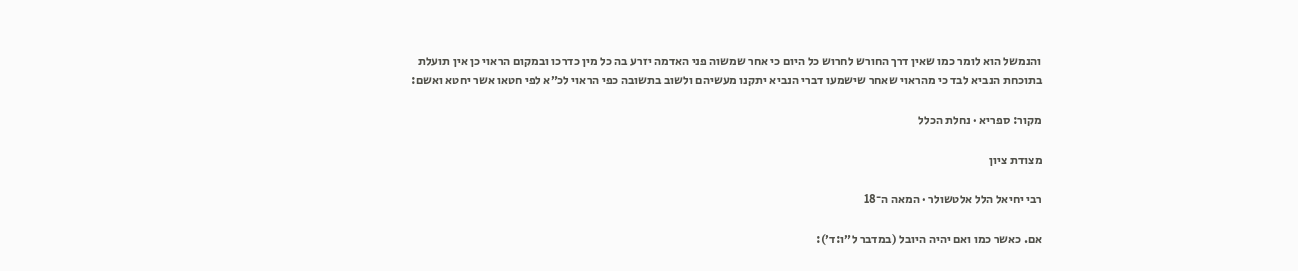והנמשל הוא לומר כמו שאין דרך החורש לחרוש כל היום כי אחר שמשוה פני האדמה יזרע בה כל מין כדרכו ובמקום הראוי כן אין תועלת בתוכחת הנביא לבד כי מהראוי שאחר שישמעו דברי הנביא יתקנו מעשיהם ולשוב בתשובה כפי הראוי לכ״א לפי חטאו אשר יחטא ואשם:

מקור: ספריא · נחלת הכלל

מצודת ציון

רבי יחיאל הלל אלטשולר · המאה ה־18

אם. כאשר כמו ואם יהיה היובל (במדבר ל״ו:ד׳):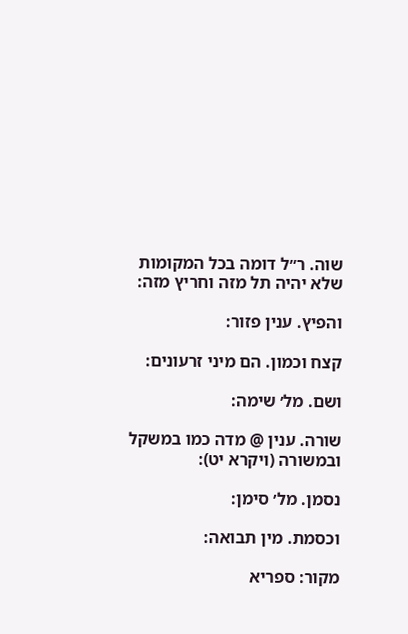שוה. ר״ל דומה בכל המקומות שלא יהיה תל מזה וחריץ מזה:

והפיץ. ענין פזור:

קצח וכמון. הם מיני זרעונים:

ושם. מל׳ שימה:

שורה. ענין @ מדה כמו במשקל ובמשורה (ויקרא יט):

נסמן. מל׳ סימן:

וכסמת. מין תבואה:

מקור: ספריא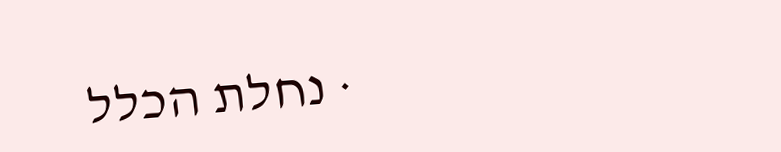· נחלת הכלל